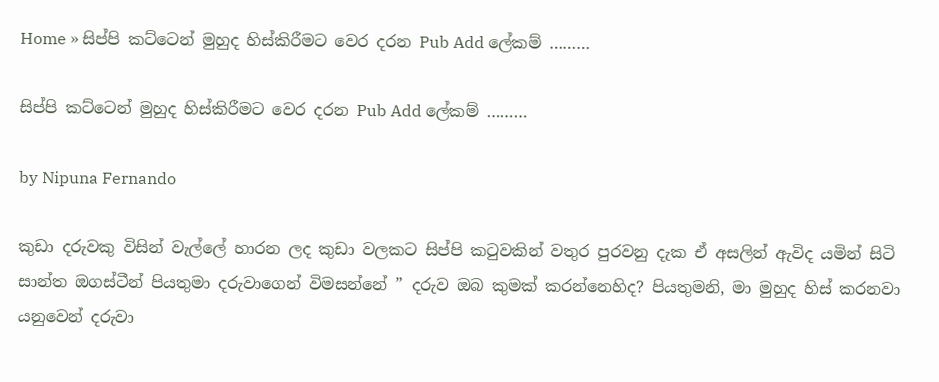Home » සිප්පි කට්ටෙන් මුහුද හිස්කිරීමට වෙර දරන Pub Add ලේකම් ………

සිප්පි කට්ටෙන් මුහුද හිස්කිරීමට වෙර දරන Pub Add ලේකම් ………

by Nipuna Fernando

කුඩා දරුවකු විසින් වැල්ලේ හාරන ලද කුඩා වලකට සිප්පි කටුවකින් වතුර පුරවනු දැක ඒ අසලින් ඇවිද යමින් සිටි සාන්ත ඔගස්ටීන් පියතුමා දරුවාගෙන් විමසන්නේ ” දරුව ඔබ කුමක් කරන්නෙහිද? පියතුමනි, මා මුහුද හිස් කරනවා යනුවෙන් දරුවා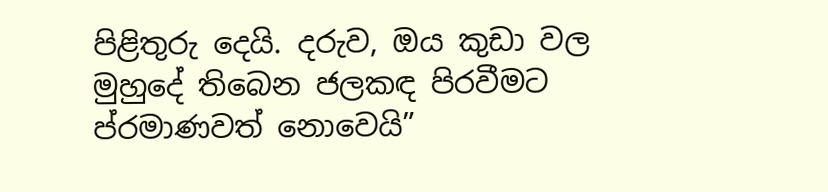පිළිතුරු දෙයි. දරුව, ඔය කුඩා වල මුහුදේ තිබෙන ජලකඳ පිරවීමට ප්රමාණවත් නොවෙයි”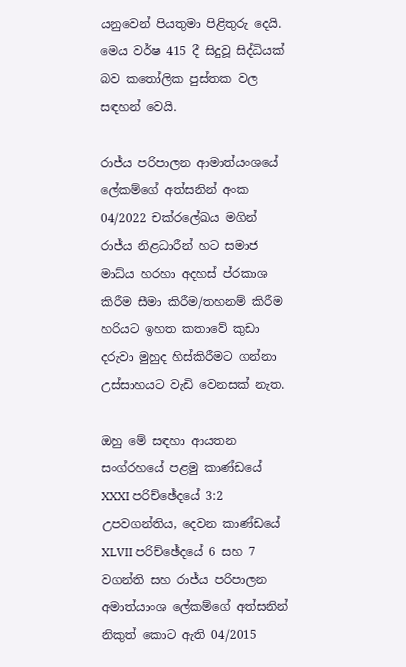යනුවෙන් පියතුමා පිළිතුරු දෙයි. මෙය වර්ෂ 415 දී සිදුවූ සිද්ධියක් බව කතෝලික පුස්තක වල සඳහන් වෙයි.

රාජ්ය පරිපාලන ආමාත්යංශයේ ලේකම්ගේ අත්සනින් අංක 04/2022 චක්රලේඛය මගින් රාජ්ය නිළධාරීන් හට සමාජ මාධ්ය හරහා අදහස් ප්රකාශ කිරීම සීමා කිරීම/තහනම් කිරීම හරියට ඉහත කතාවේ කුඩා දරුවා මුහුද හිස්කිරීමට ගන්නා උස්සාහයට වැඩි වෙනසක් නැත.

ඔහු මේ සඳහා ආයතන සංග්රහයේ පළමු කාණ්ඩයේ XXXI පරිච්ඡේදයේ 3:2 උපවගන්තිය, දෙවන කාණ්ඩයේ XLVII පරිච්ඡේදයේ 6 සහ 7 වගන්ති සහ රාජ්ය පරිපාලන අමාත්යාංශ ලේකම්ගේ අත්සනින් නිකුත් කොට ඇති 04/2015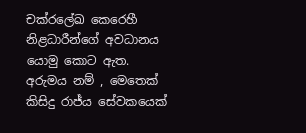චක්රලේඛ කෙරෙහී නිළධාරීන්ගේ අවධානය යොමු කොට ඇත. අරුමය නම් , මෙතෙක් කිසිදු රාජ්ය සේවකයෙක්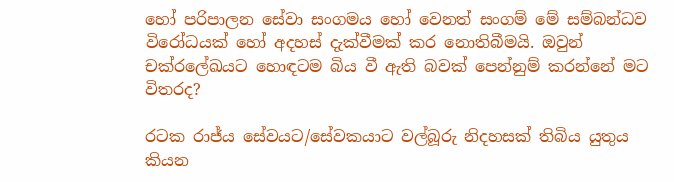හෝ පරිපාලන සේවා සංගමය හෝ වෙනත් සංගම් මේ සම්බන්ධව විරෝධයක් හෝ අදහස් දැක්වීමක් කර නොතිබීමයි. ඔවුන් චක්රලේඛයට හොඳටම බිය වී ඇති බවක් පෙන්නුම් කරන්නේ මට විතරද?

රටක රාජ්ය සේවයට/සේවකයාට වල්බූරු නිදහසක් තිබිය යුතුය කියන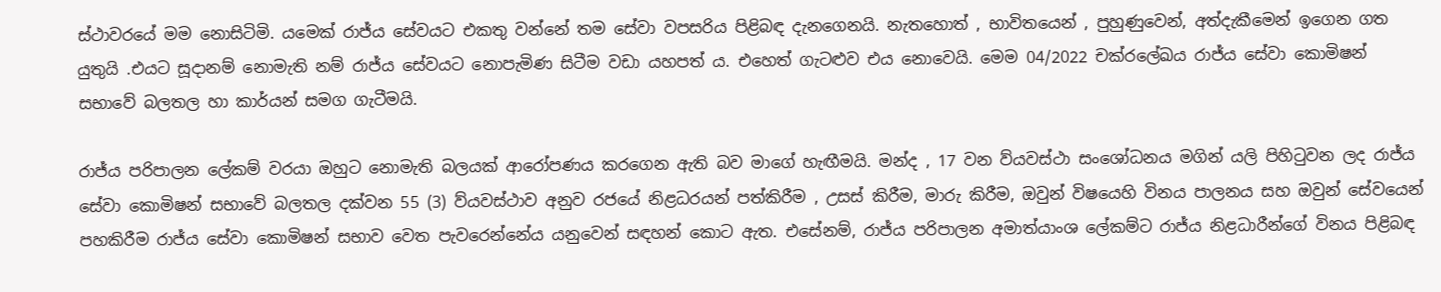ස්ථාවරයේ මම නොසිටිමි. යමෙක් රාජ්ය සේවයට එකතු වන්නේ තම සේවා වපසරිය පිළිබඳ දැනගෙනයි. නැතහොත් , භාවිතයෙන් , පුහුණුවෙන්, අත්දැකීමෙන් ඉගෙන ගත යුතුයි .එයට සූදානම් නොමැති නම් රාජ්ය සේවයට නොපැමිණ සිටීම වඩා යහපත් ය. එහෙත් ගැටළුව එය නොවෙයි. මෙම 04/2022 චක්රලේඛය රාජ්ය සේවා කොමිෂන් සභාවේ බලතල හා කාර්යන් සමග ගැටීමයි.

රාජ්ය පරිපාලන ලේකම් වරයා ඔහුට නොමැති බලයක් ආරෝපණය කරගෙන ඇති බව මාගේ හැඟීමයි. මන්ද , 17 වන ව්යවස්ථා සංශෝධනය මගින් යලි පිහිටුවන ලද රාජ්ය සේවා කොමිෂන් සභාවේ බලතල දක්වන 55 (3) ව්යවස්ථාව අනුව රජයේ නිළධරයන් පත්කිරීම , උසස් කිරීම, මාරු කිරීම, ඔවුන් විෂයෙහි විනය පාලනය සහ ඔවුන් සේවයෙන් පහකිරීම රාජ්ය සේවා කොමිෂන් සභාව වෙත පැවරෙන්නේය යනුවෙන් සඳහන් කොට ඇත. එසේනම්, රාජ්ය පරිපාලන අමාත්යාංශ ලේකම්ට රාජ්ය නිළධාරීන්ගේ විනය පිළිබඳ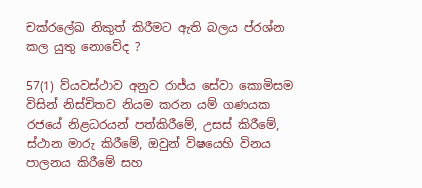චක්රලේඛ නිකුත් කිරීමට ඇති බලය ප්රශ්න කල යුතු නොවේද ?

57(1) ව්යවස්ථාව අනුව රාජ්ය සේවා කොමිසම විසින් නිස්චිතව නියම කරන යම් ගණයක රජයේ නිළධරයන් පත්කිරීමේ, උසස් කිරීමේ, ස්ථාන මාරු කිරීමේ, ඔවුන් විෂයෙහි විනය පාලනය කිරීමේ සහ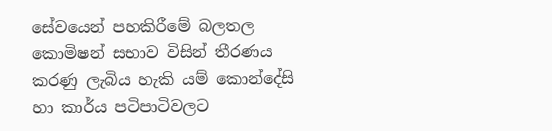සේවයෙන් පහකිරීමේ බලතල කොමිෂන් සභාව විසින් තීරණය කරණු ලැබිය හැකි යම් කොන්දේසි හා කාර්ය පටිපාටිවලට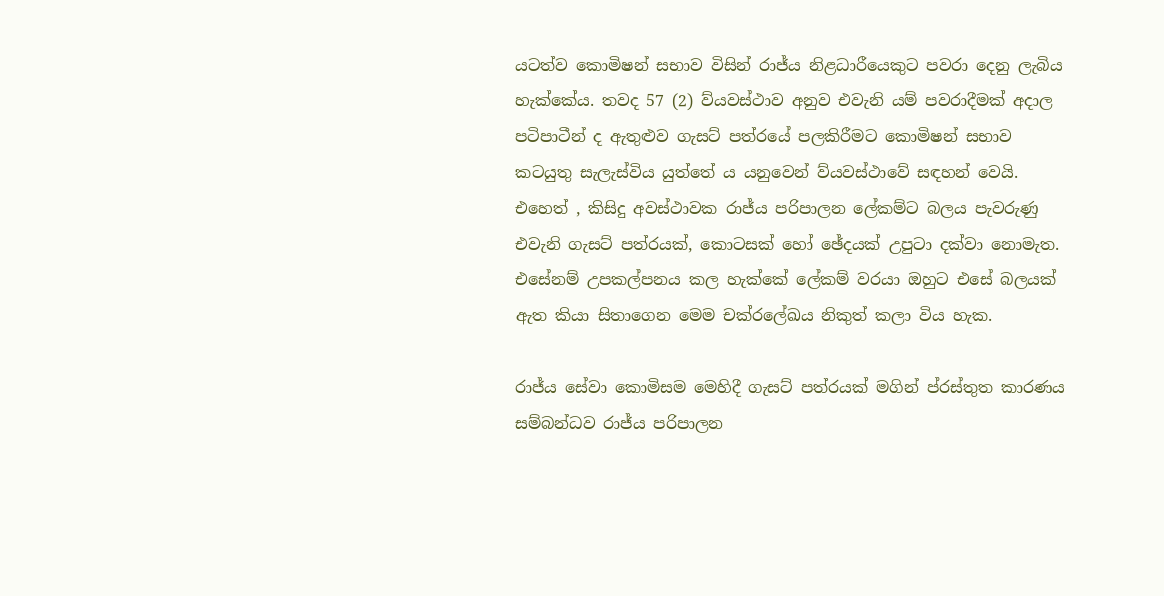යටත්ව කොමිෂන් සභාව විසින් රාජ්ය නිළධාරීයෙකුට පවරා දෙනු ලැබිය හැක්කේය. තවද 57 (2) ව්යවස්ථාව අනුව එවැනි යම් පවරාදීමක් අදාල පටිපාටීන් ද ඇතුළුව ගැසට් පත්රයේ පලකිරීමට කොමිෂන් සභාව කටයුතු සැලැස්විය යුත්තේ ය යනුවෙන් ව්යවස්ථාවේ සඳහන් වෙයි. එහෙත් , කිසිදු අවස්ථාවක රාජ්ය පරිපාලන ලේකම්ට බලය පැවරුණු එවැනි ගැසට් පත්රයක්, කොටසක් හෝ ඡේදයක් උපුටා දක්වා නොමැත. එසේනම් උපකල්පනය කල හැක්කේ ලේකම් වරයා ඔහුට එසේ බලයක් ඇත කියා සිතාගෙන මෙම චක්රලේඛය නිකුත් කලා විය හැක.

රාජ්ය සේවා කොමිසම මෙහිදී ගැසට් පත්රයක් මගින් ප්රස්තුත කාරණය සම්බන්ධව රාජ්ය පරිපාලන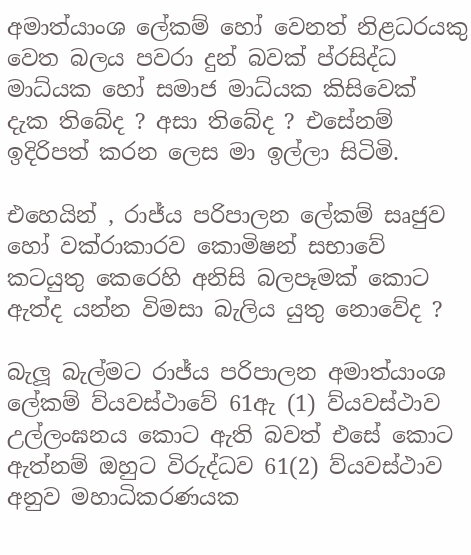අමාත්යාංශ ලේකම් හෝ වෙනත් නිළධරයකු වෙත බලය පවරා දුන් බවක් ප්රසිද්ධ මාධ්යක හෝ සමාජ මාධ්යක කිසිවෙක් දැක තිබේද ? අසා තිබේද ? එසේනම් ඉදිරිපත් කරන ලෙස මා ඉල්ලා සිටිමි.

එහෙයින් , රාජ්ය පරිපාලන ලේකම් සෘජුව හෝ වක්රාකාරව කොමිෂන් සභාවේ කටයුතු කෙරෙහි අනිසි බලපෑමක් කොට ඇත්ද යන්න විමසා බැලිය යුතු නොවේද ?

බැලූ බැල්මට රාජ්ය පරිපාලන අමාත්යාංශ ලේකම් ව්යවස්ථාවේ 61ඇ (1) ව්යවස්ථාව උල්ලංඝනය කොට ඇති බවත් එසේ කොට ඇත්නම් ඔහුට විරුද්ධව 61(2) ව්යවස්ථාව අනුව මහාධිකරණයක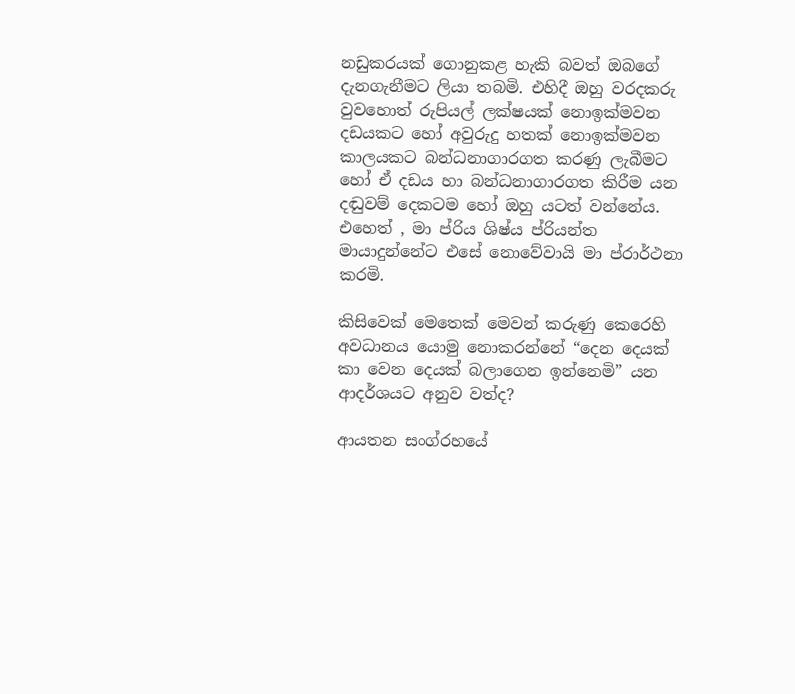නඩුකරයක් ගොනුකළ හැකි බවත් ඔබගේ දැනගැනීමට ලියා තබමි. එහිදී ඔහු වරදකරු වුවහොත් රුපියල් ලක්ෂයක් නොඉක්මවන දඩයකට හෝ අවුරුදු හතක් නොඉක්මවන කාලයකට බන්ධනාගාරගත කරණු ලැබීමට හෝ ඒ දඩය හා බන්ධනාගාරගත කිරීම යන දඬුවම් දෙකටම හෝ ඔහු යටත් වන්නේය. එහෙත් , මා ප්රිය ශිෂ්ය ප්රියන්ත මායාදුන්නේට එසේ නොවේවායි මා ප්රාර්ථනා කරමි.

කිසිවෙක් මෙතෙක් මෙවන් කරුණු කෙරෙහි අවධානය යොමු නොකරන්නේ “දෙන දෙයක් කා වෙන දෙයක් බලාගෙන ඉන්නෙමි” යන ආදර්ශයට අනුව වත්ද?

ආයතන සංග්රහයේ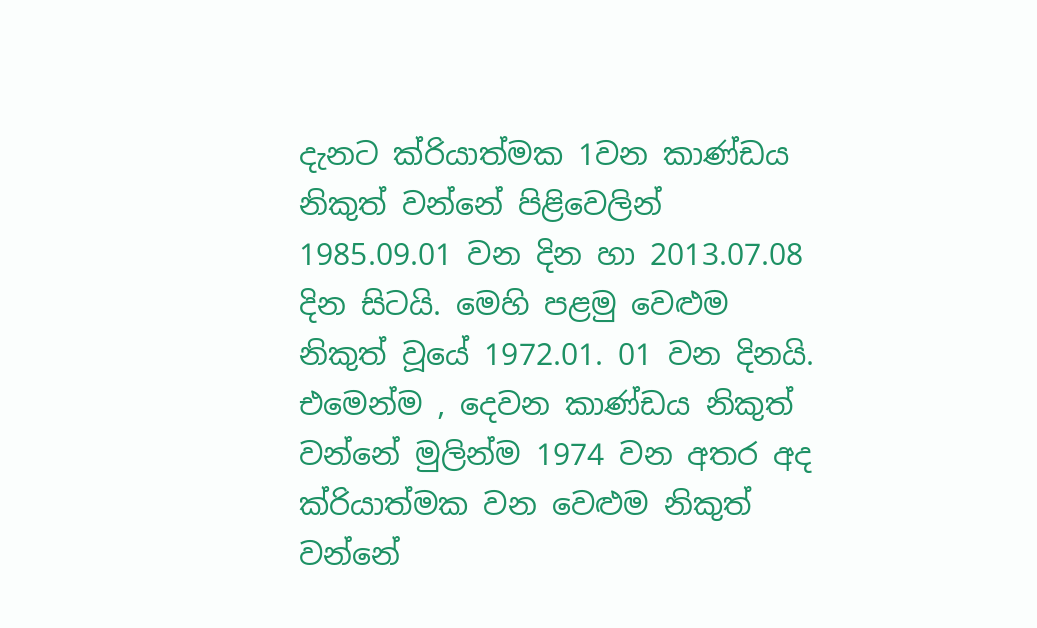දැනට ක්රියාත්මක 1වන කාණ්ඩය නිකුත් වන්නේ පිළිවෙලින් 1985.09.01 වන දින හා 2013.07.08 දින සිටයි. මෙහි පළමු වෙළුම නිකුත් වූයේ 1972.01. 01 වන දිනයි. එමෙන්ම , දෙවන කාණ්ඩය නිකුත් වන්නේ මුලින්ම 1974 වන අතර අද ක්රියාත්මක වන වෙළුම නිකුත් වන්නේ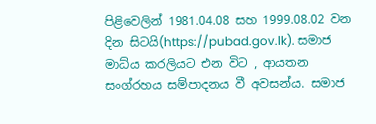පිළිවෙලින් 1981.04.08 සහ 1999.08.02 වන දින සිටයි(https://pubad.gov.lk). සමාජ මාධ්ය කරලියට එන විට , ආයතන සංග්රහය සම්පාදනය වී අවසන්ය. සමාජ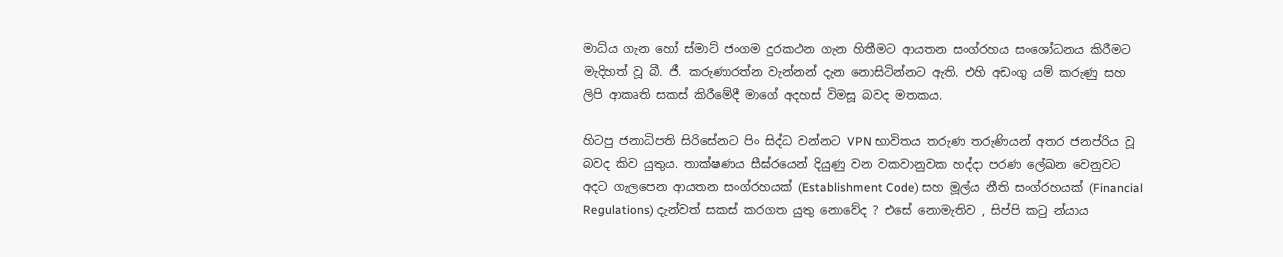මාධ්ය ගැන හෝ ස්මාට් ජංගම දුරකථන ගැන හිතීමට ආයතන සංග්රහය සංශෝධනය කිරීමට මැදිහත් වූ බී. ජී. කරුණාරත්න වැන්නන් දැන නොසිටින්නට ඇති. එහි අඩංගු යම් කරුණු සහ ලිපි ආකෘති සකස් කිරීමේදී මාගේ අදහස් විමසූ බවද මතකය.

හිටපු ජනාධිපති සිරිසේනට පිං සිද්ධ වන්නට VPN භාවිතය තරුණ තරුණියන් අතර ජනප්රිය වූ බවද කිව යුතුය. තාක්ෂණය සීඝ්රයෙන් දියුණු වන වකවානුවක හද්දා පරණ ලේඛන වෙනුවට අදට ගැලපෙන ආයතන සංග්රහයක් (Establishment Code) සහ මූල්ය නීති සංග්රහයක් (Financial Regulations) දැන්වත් සකස් කරගත යුතු නොවේද ? එසේ නොමැතිව , සිප්පි කටු න්යාය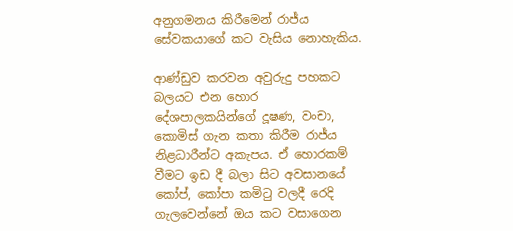අනුගමනය කිරීමෙන් රාජ්ය සේවකයාගේ කට වැසිය නොහැකිය.

ආණ්ඩුව කරවන අවුරුදු පහකට බලයට එන හොර දේශපාලකයින්ගේ දූෂණ, වංචා, කොමිස් ගැන කතා කිරීම රාජ්ය නිළධාරීන්ට අකැපය. ඒ හොරකම් වීමට ඉඩ දී බලා සිට අවසානයේ කෝප්, කෝපා කමිටු වලදී රෙදි ගැලවෙන්නේ ඔය කට වසාගෙන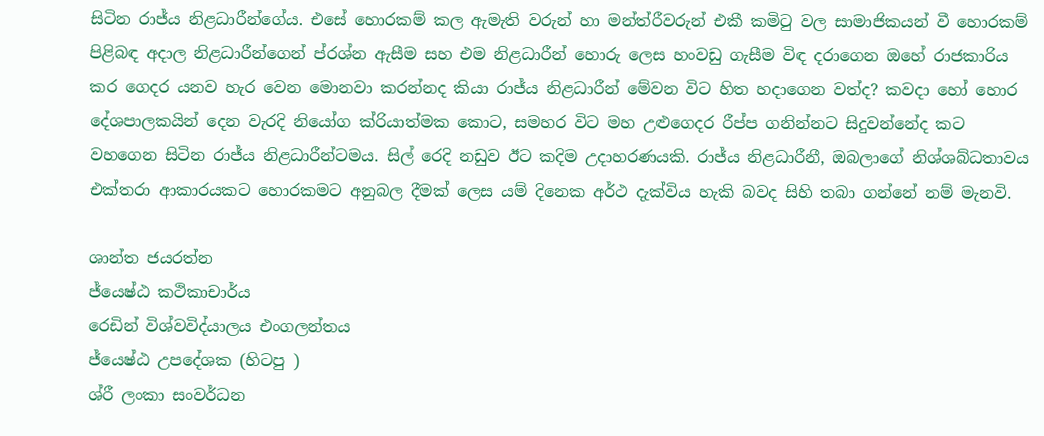සිටින රාජ්ය නිළධාරීන්ගේය. එසේ හොරකම් කල ඇමැති වරුන් හා මන්ත්රීවරුන් එකී කමිටු වල සාමාජිකයන් වී හොරකම් පිළිබඳ අදාල නිළධාරීන්ගෙන් ප්රශ්න ඇසීම සහ එම නිළධාරීන් හොරු ලෙස හංවඩු ගැසීම විඳ දරාගෙන ඔහේ රාජකාරිය කර ගෙදර යනව හැර වෙන මොනවා කරන්නද කියා රාජ්ය නිළධාරීන් මේවන විට හිත හදාගෙන වත්ද? කවදා හෝ හොර දේශපාලකයින් දෙන වැරදි නියෝග ක්රියාත්මක කොට, සමහර විට මහ උළුගෙදර රීප්ප ගනින්නට සිදුවන්නේද කට වහගෙන සිටින රාජ්ය නිළධාරීන්ටමය. සිල් රෙදි නඩුව ඊට කදිම උදාහරණයකි. රාජ්ය නිළධාරීනී, ඔබලාගේ නිශ්ශබ්ධතාවය එක්තරා ආකාරයකට හොරකමට අනුබල දීමක් ලෙස යම් දිනෙක අර්ථ දැක්විය හැකි බවද සිහි තබා ගන්නේ නම් මැනවි.

ශාන්ත ජයරත්න
ජ්යෙෂ්ඨ කථිකාචාර්ය
රෙඩින් විශ්වවිද්යාලය එංගලන්තය
ජ්යෙෂ්ඨ උපදේශක (හිටපු )
ශ්රී ලංකා සංවර්ධන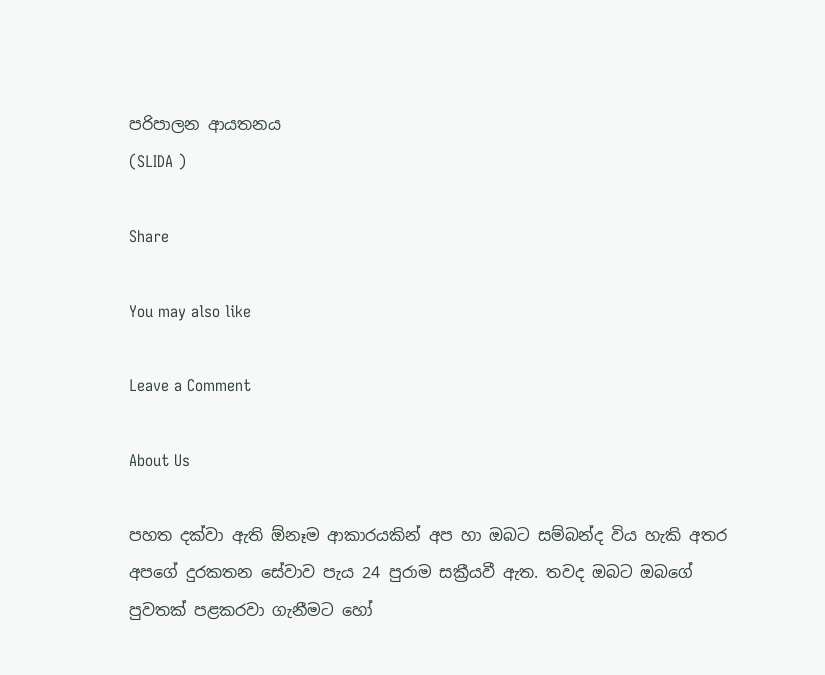පරිපාලන ආයතනය
(SLIDA )

Share

You may also like

Leave a Comment

About Us

පහත දක්වා ඇති ඕනෑම ආකාරයකින් අප හා ඔබට සම්බන්ද විය හැකි අතර අපගේ දුරකතන සේවාව පැය 24 පුරාම සක්‍රීයවී ඇත. තවද ඔබට ඔබගේ පුවතක් පළකරවා ගැනීමට හෝ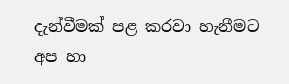දැන්වීමක් පළ කරවා හැනීමට අප හා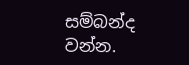සම්බන්ද වන්න.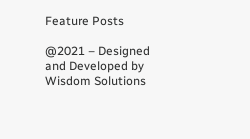Feature Posts

@2021 – Designed and Developed by Wisdom Solutions